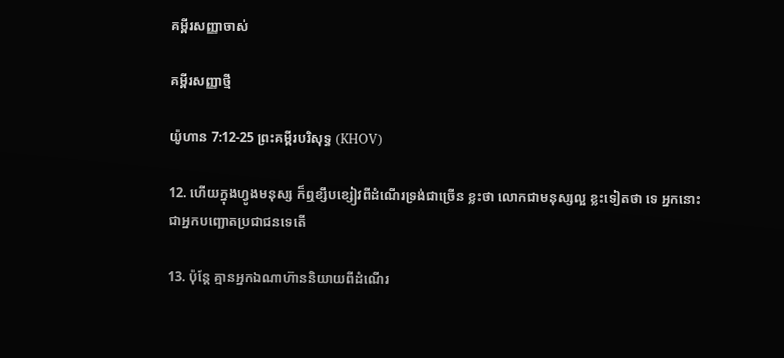គម្ពីរសញ្ញាចាស់

គម្ពីរសញ្ញាថ្មី

យ៉ូហាន 7:12-25 ព្រះគម្ពីរបរិសុទ្ធ (KHOV)

12. ហើយក្នុងហ្វូងមនុស្ស ក៏ឮខ្សឹប‌ខ្សៀវពីដំណើរទ្រង់ជាច្រើន ខ្លះថា លោកជាមនុស្សល្អ ខ្លះទៀតថា ទេ អ្នកនោះជាអ្នកបញ្ឆោតប្រជា‌ជនទេតើ

13. ប៉ុន្តែ គ្មានអ្នកឯណាហ៊ាននិយាយពីដំណើរ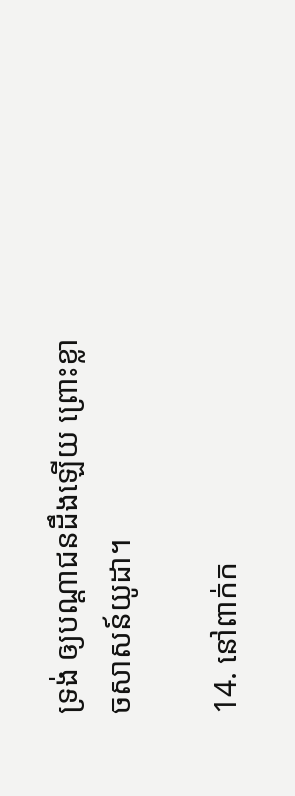ទ្រង់ ឲ្យបណ្តា‌ជនដឹងឡើយ ព្រោះខ្លាចសាសន៍យូដា។

14. នៅពាក់ក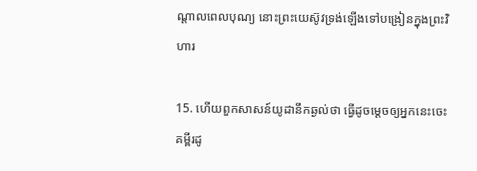ណ្តាលពេលបុណ្យ នោះព្រះ‌យេស៊ូវទ្រង់ឡើងទៅបង្រៀនក្នុងព្រះ‌វិហារ

15. ហើយពួកសាសន៍យូដានឹកឆ្ងល់ថា ធ្វើដូចម្តេចឲ្យអ្នកនេះចេះគម្ពីរដូ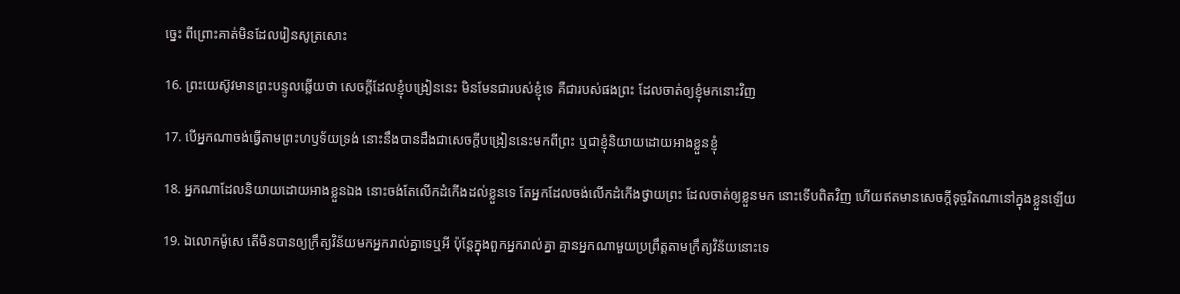ច្នេះ ពីព្រោះគាត់មិនដែលរៀន‌សូត្រសោះ

16. ព្រះ‌យេស៊ូវមានព្រះ‌បន្ទូលឆ្លើយថា សេចក្តីដែលខ្ញុំបង្រៀននេះ មិនមែនជារបស់ខ្ញុំទេ គឺជារបស់ផងព្រះ ដែលចាត់ឲ្យខ្ញុំមកនោះវិញ

17. បើអ្នកណាចង់ធ្វើតាមព្រះ‌ហឫ‌ទ័យទ្រង់ នោះនឹងបានដឹងជាសេចក្តីបង្រៀននេះមកពីព្រះ ឬជាខ្ញុំនិយាយដោយអាងខ្លួនខ្ញុំ

18. អ្នកណាដែលនិយាយដោយអាងខ្លួនឯង នោះចង់តែលើកដំកើងដល់ខ្លួនទេ តែអ្នកដែលចង់លើកដំកើងថ្វាយព្រះ ដែលចាត់ឲ្យខ្លួនមក នោះទើបពិតវិញ ហើយឥតមានសេចក្តីទុច្ចរិតណានៅក្នុងខ្លួនឡើយ

19. ឯលោកម៉ូសេ តើមិនបានឲ្យក្រឹត្យ‌វិន័យមកអ្នករាល់គ្នាទេឬអី ប៉ុន្តែក្នុងពួកអ្នករាល់គ្នា គ្មានអ្នកណាមួយប្រព្រឹត្តតាមក្រឹត្យ‌វិន័យនោះទេ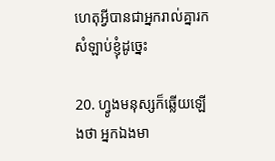ហេតុអ្វីបានជាអ្នករាល់គ្នារកសំឡាប់ខ្ញុំដូច្នេះ

20. ហ្វូងមនុស្សក៏ឆ្លើយឡើងថា អ្នកឯងមា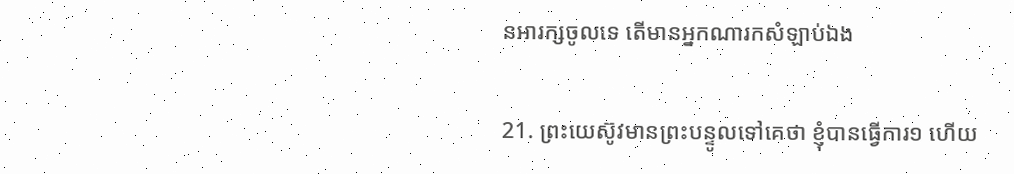នអារក្សចូលទេ តើមានអ្នកណារកសំឡាប់ឯង

21. ព្រះ‌យេស៊ូវមានព្រះ‌បន្ទូលទៅគេថា ខ្ញុំបានធ្វើការ១ ហើយ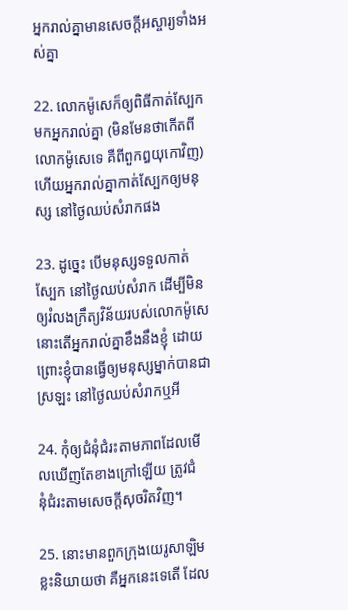អ្នករាល់គ្នាមានសេចក្តីអស្ចារ្យទាំងអស់គ្នា

22. លោកម៉ូសេក៏ឲ្យពិធីកាត់ស្បែកមកអ្នករាល់គ្នា (មិនមែនថាកើតពីលោកម៉ូសេទេ គឺពីពួកឰយុកោវិញ) ហើយអ្នករាល់គ្នាកាត់ស្បែកឲ្យមនុស្ស នៅថ្ងៃឈប់សំរាកផង

23. ដូច្នេះ បើមនុស្សទទួលកាត់ស្បែក នៅថ្ងៃឈប់សំរាក ដើម្បីមិនឲ្យរំលងក្រឹត្យ‌វិន័យរបស់លោកម៉ូសេ នោះតើអ្នករាល់គ្នាខឹងនឹងខ្ញុំ ដោយព្រោះខ្ញុំបានធ្វើឲ្យមនុស្សម្នាក់បានជាស្រឡះ នៅថ្ងៃឈប់សំរាកឬអី

24. កុំឲ្យជំនុំ‌ជំរះតាមភាពដែលមើលឃើញតែខាងក្រៅឡើយ ត្រូវជំនុំ‌ជំរះតាមសេចក្តីសុចរិតវិញ។

25. នោះមានពួកក្រុងយេរូ‌សាឡិមខ្លះនិយាយថា គឺអ្នកនេះទេតើ ដែល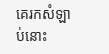គេរកសំឡាប់នោះ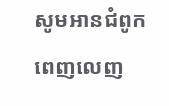សូមអានជំពូកពេញលេញ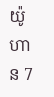យ៉ូហាន 7